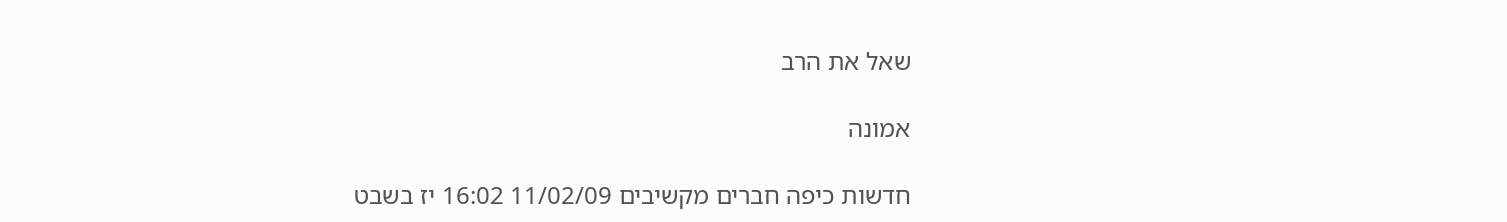שאל את הרב

אמונה

חדשות כיפה חברים מקשיבים 11/02/09 16:02 יז בשבט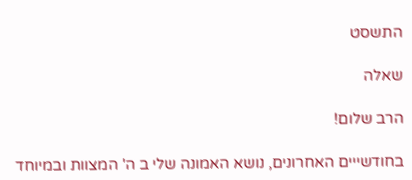התשסט

שאלה

הרב שלום!

בחודשייים האחרונים, נושא האמונה שלי ב ה' המצוות ובמיוחד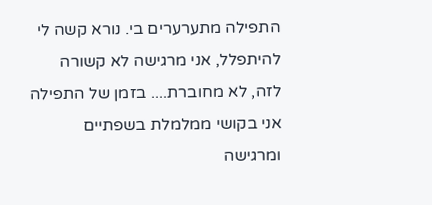התפילה מתערערים בי. נורא קשה לי להיתפלל, אני מרגישה לא קשורה לזה, לא מחוברת.... בזמן של התפילה אני בקושי ממלמלת בשפתיים ומרגישה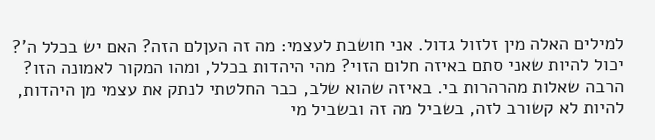למילים האלה מין זלזול גדול. אני חושבת לעצמי: מה זה העןלם הזה? האם יש בכלל ה'? יכול להיות שאני סתם באיזה חלום הזוי? מהי היהדות בכלל, ומהו המקור לאמונה הזו? הרבה שאלות מהרהרות בי. באיזה שהוא שלב, כבר החלטתי לנתק את עצמי מן היהדות, להיות לא קשורב לזה, בשביל מה זה ובשביל מי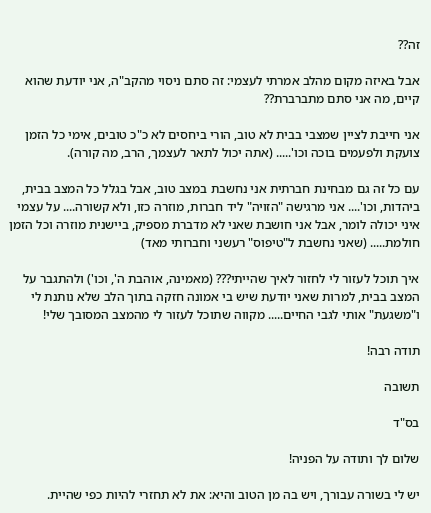זה??

אבל באיזה מקום מהלב אמרתי לעצמי: זה סתם ניסוי מהקב"ה, אני יודעת שהוא קיים, מה אני סתם מתברברת??

אני חייבת לציין שמצבי בבית לא טוב, הורי ביחסים לא כ"כ טובים, אימי כל הזמן צועקת ולפעמים בוכה וכו'..... (אתה יכול לתאר לעצמך, הרב, מה קורה).

עם כל זה גם מבחינת חברתית אני נחשבת במצב טוב, אבל בגלל כל המצב בבית, ביהדות, וכו'.... אני מרגישה "הזויה" ליד חברות, מוזרה כזו, ולא קשורה.... על עצמי איני יכולה לומר, אבל אני חושבת שאני לא מדברת מספיק, ביישנית מוזרה וכל הזמן חולמת..... (שאני נחשבת ל"טיפוס" רעשני וחברותי מאד)

איך תוכל לעזור לי לחזור לאיך שהייתי??? (מאמינה, אוהבת ה', וכו') ולהתגבר על המצב בבית, למרות שאני יודעת שיש בי אמונה חזקה בתוך הלב שלא נותנת לי ו"משגעת" אותי לגבי החיים..... מקווה שתוכל לעזור לי מהמצב המסובך שלי!

תודה רבה!

תשובה

בס"ד

שלום לך ותודה על הפניה!

יש לי בשורה עבורך, ויש בה מן הטוב והיא: את לא תחזרי להיות כפי שהיית.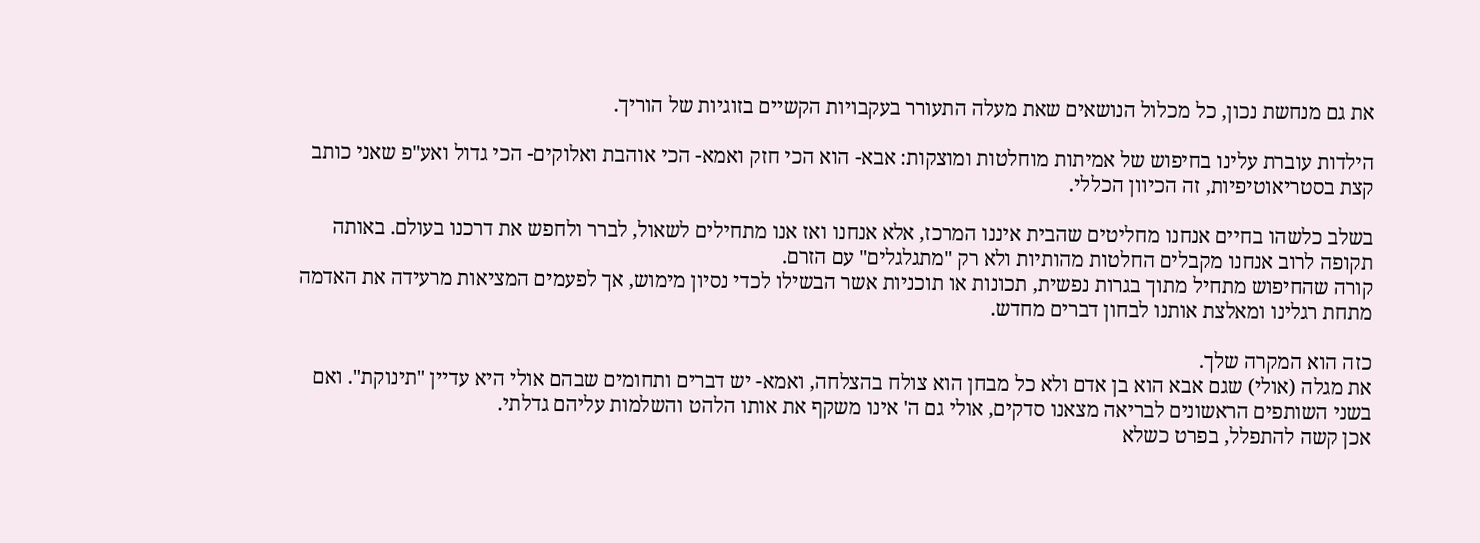את גם מנחשת נכון, כל מכלול הנושאים שאת מעלה התעורר בעקבויות הקשיים בזוגיות של הוריך.

הילדות עוברת עלינו בחיפוש של אמיתות מוחלטות ומוצקות: אבא- הוא הכי חזק ואמא- הכי אוהבת ואלוקים- הכי גדול ואע"פ שאני כותב קצת בסטריאוטיפיות, זה הכיוון הכללי.

בשלב כלשהו בחיים אנחנו מחליטים שהבית איננו המרכז, אלא אנחנו ואז אנו מתחילים לשאול, לברר ולחפש את דרכנו בעולם. באותה תקופה לרוב אנחנו מקבלים החלטות מהותיות ולא רק "מתגלגלים" עם הזרם.
קורה שהחיפוש מתחיל מתוך בגרות נפשית, תכונות או תוכניות אשר הבשילו לכדי נסיון מימוש, אך לפעמים המציאות מרעידה את האדמה מתחת רגלינו ומאלצת אותנו לבחון דברים מחדש.

כזה הוא המקרה שלך.
את מגלה (אולי) שגם אבא הוא בן אדם ולא כל מבחן הוא צולח בהצלחה, ואמא- יש דברים ותחומים שבהם אולי היא עדיין "תינוקת". ואם בשני השותפים הראשונים לבריאה מצאנו סדקים, אולי גם ה' אינו משקף את אותו הלהט והשלמות עליהם גדלתי.
אכן קשה להתפלל, בפרט כשלא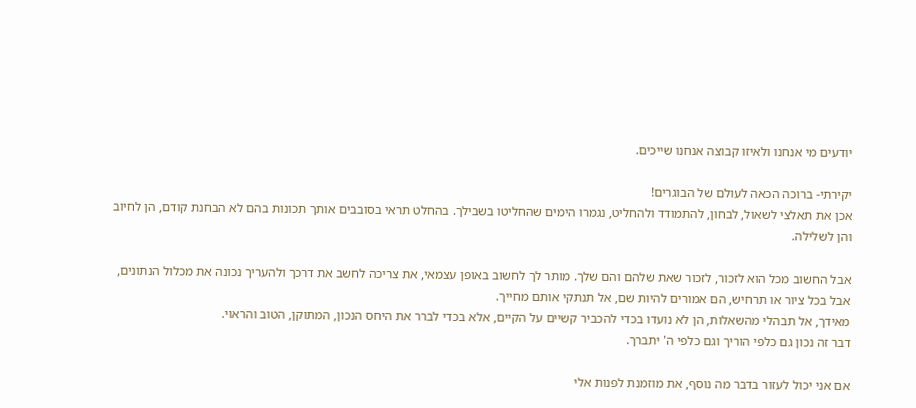יודעים מי אנחנו ולאיזו קבוצה אנחנו שייכים.

יקירתי- ברוכה הכאה לעולם של הבוגרים!
אכן את תאלצי לשאול, לבחון, להתמודד ולהחליט, נגמרו הימים שהחליטו בשבילך. בהחלט תראי בסובבים אותך תכונות בהם לא הבחנת קודם, הן לחיוב והן לשלילה.

אבל החשוב מכל הוא לזכור, לזכור שאת שלהם והם שלך. מותר לך לחשוב באופן עצמאי, את צריכה לחשב את דרכך ולהעריך נכונה את מכלול הנתונים, אבל בכל ציור או תרחיש, הם אמורים להיות שם, אל תנתקי אותם מחייך.
מאידך, אל תבהלי מהשאלות, הן לא נועדו בכדי להכביר קשיים על הקיים, אלא בכדי לברר את היחס הנכון, המתוקן, הטוב והראוי.
דבר זה נכון גם כלפי הוריך וגם כלפי ה' יתברך.

אם אני יכול לעזור בדבר מה נוסף, את מוזמנת לפנות אלי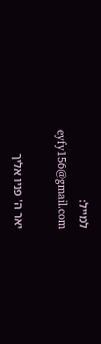למייל:
eyfy156@gmail.com

יאר ה' פניו אליך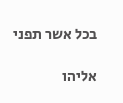בכל אשר תפני

אליהו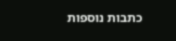כתבות נוספות